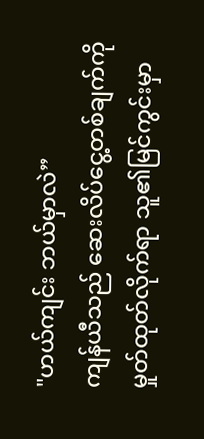"ဟယ်ကျင်း ဘယ်မှာလဲ”
ကျန်ယီသည် ဆေးလိပ်ငွေ့တစ်ချက်ကို မှုတ်ထုတ်လိုက်ရာ သူ၏မြင်ကွင်းမှာ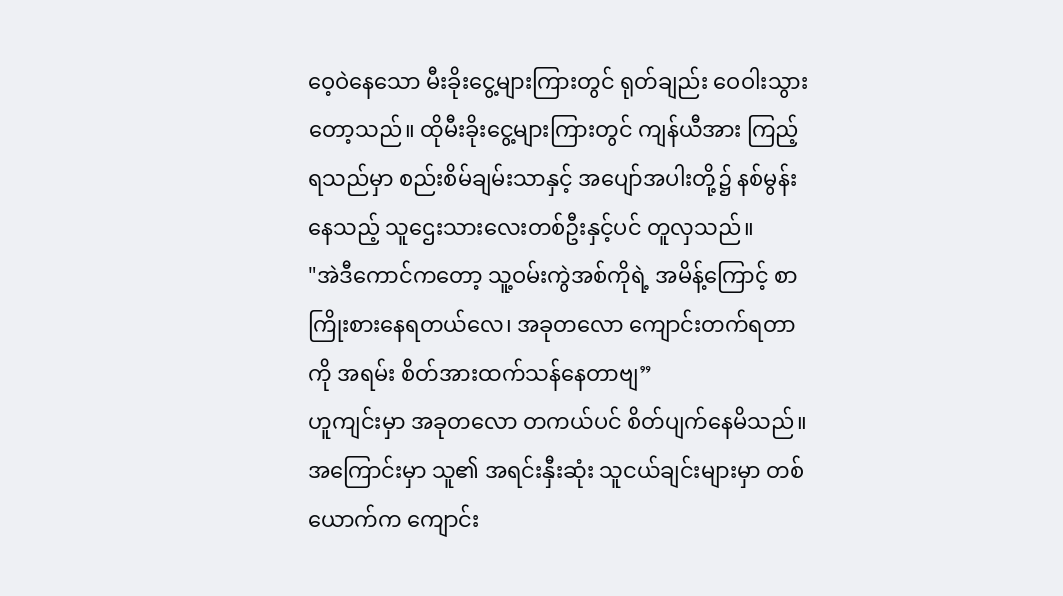ဝေ့ဝဲနေသော မီးခိုးငွေ့များကြားတွင် ရုတ်ချည်း ဝေဝါးသွားတော့သည်။ ထိုမီးခိုးငွေ့များကြားတွင် ကျန်ယီအား ကြည့်ရသည်မှာ စည်းစိမ်ချမ်းသာနှင့် အပျော်အပါးတို့၌ နစ်မွန်းနေသည့် သူဌေးသားလေးတစ်ဦးနှင့်ပင် တူလှသည်။
"အဲဒီကောင်ကတော့ သူ့ဝမ်းကွဲအစ်ကိုရဲ့ အမိန့်ကြောင့် စာကြိုးစားနေရတယ်လေ၊ အခုတလော ကျောင်းတက်ရတာကို အရမ်း စိတ်အားထက်သန်နေတာဗျ”
ဟူကျင်းမှာ အခုတလော တကယ်ပင် စိတ်ပျက်နေမိသည်။
အကြောင်းမှာ သူ၏ အရင်းနှီးဆုံး သူငယ်ချင်းများမှာ တစ်ယောက်က ကျောင်း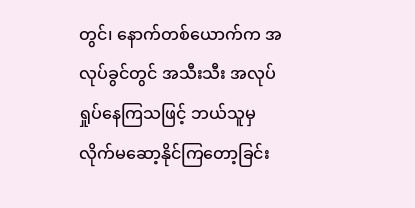တွင်၊ နောက်တစ်ယောက်က အလုပ်ခွင်တွင် အသီးသီး အလုပ်ရှုပ်နေကြသဖြင့် ဘယ်သူမှ လိုက်မဆော့နိုင်ကြတော့ခြင်း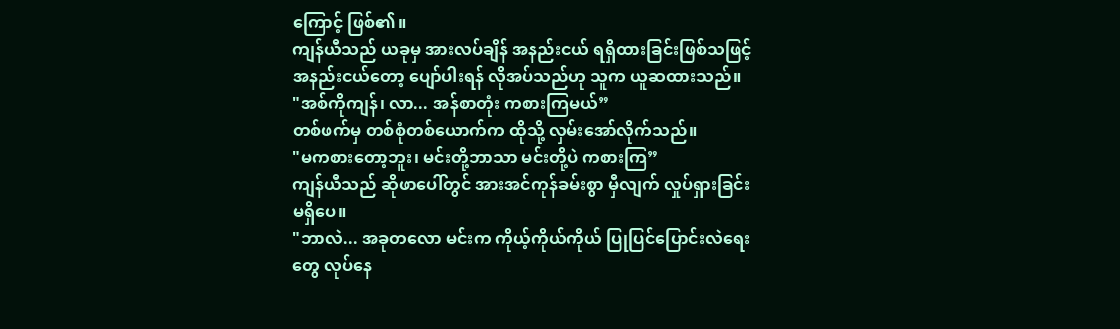ကြောင့် ဖြစ်၏။
ကျန်ယီသည် ယခုမှ အားလပ်ချိန် အနည်းငယ် ရရှိထားခြင်းဖြစ်သဖြင့် အနည်းငယ်တော့ ပျော်ပါးရန် လိုအပ်သည်ဟု သူက ယူဆထားသည်။
"အစ်ကိုကျန်၊ လာ... အန်စာတုံး ကစားကြမယ်”
တစ်ဖက်မှ တစ်စုံတစ်ယောက်က ထိုသို့ လှမ်းအော်လိုက်သည်။
"မကစားတော့ဘူး၊ မင်းတို့ဘာသာ မင်းတို့ပဲ ကစားကြ”
ကျန်ယီသည် ဆိုဖာပေါ်တွင် အားအင်ကုန်ခမ်းစွာ မှီလျက် လှုပ်ရှားခြင်း မရှိပေ။
"ဘာလဲ... အခုတလော မင်းက ကိုယ့်ကိုယ်ကိုယ် ပြုပြင်ပြောင်းလဲရေးတွေ လုပ်နေ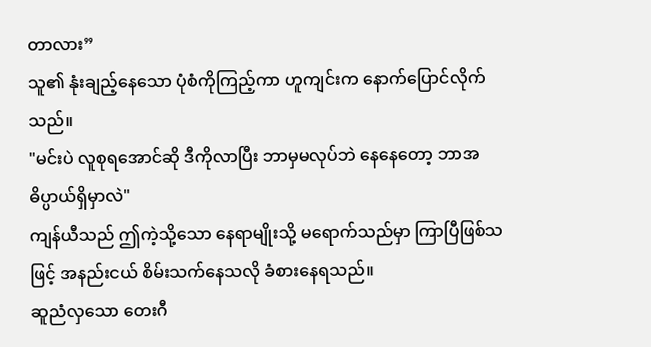တာလား”
သူ၏ နုံးချည့်နေသော ပုံစံကိုကြည့်ကာ ဟူကျင်းက နောက်ပြောင်လိုက်သည်။
"မင်းပဲ လူစုရအောင်ဆို ဒီကိုလာပြီး ဘာမှမလုပ်ဘဲ နေနေတော့ ဘာအဓိပ္ပာယ်ရှိမှာလဲ"
ကျန်ယီသည် ဤကဲ့သို့သော နေရာမျိုးသို့ မရောက်သည်မှာ ကြာပြီဖြစ်သဖြင့် အနည်းငယ် စိမ်းသက်နေသလို ခံစားနေရသည်။
ဆူညံလှသော တေးဂီ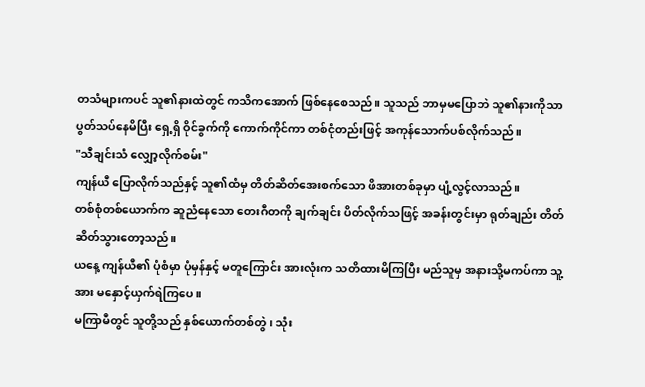တသံများကပင် သူ၏နားထဲတွင် ကသိကအောက် ဖြစ်နေစေသည်။ သူသည် ဘာမှမပြောဘဲ သူ၏နားကိုသာ ပွတ်သပ်နေမိပြီး ရှေ့ရှိ ဝိုင်ခွက်ကို ကောက်ကိုင်ကာ တစ်ငုံတည်းဖြင့် အကုန်သောက်ပစ်လိုက်သည်။
"သီချင်းသံ လျှော့လိုက်စမ်း"
ကျန်ယီ ပြောလိုက်သည်နှင့် သူ၏ထံမှ တိတ်ဆိတ်အေးစက်သော ဖိအားတစ်ခုမှာ ပျံ့လွင့်လာသည်။
တစ်စုံတစ်ယောက်က ဆူညံနေသော တေးဂီတကို ချက်ချင်း ပိတ်လိုက်သဖြင့် အခန်းတွင်းမှာ ရုတ်ချည်း တိတ်ဆိတ်သွားတော့သည်။
ယနေ့ ကျန်ယီ၏ ပုံစံမှာ ပုံမှန်နှင့် မတူကြောင်း အားလုံးက သတိထားမိကြပြီး မည်သူမှ အနားသို့မကပ်ကာ သူ့အား မနှောင့်ယှက်ရဲကြပေ။
မကြာမီတွင် သူတို့သည် နှစ်ယောက်တစ်တွဲ၊ သုံး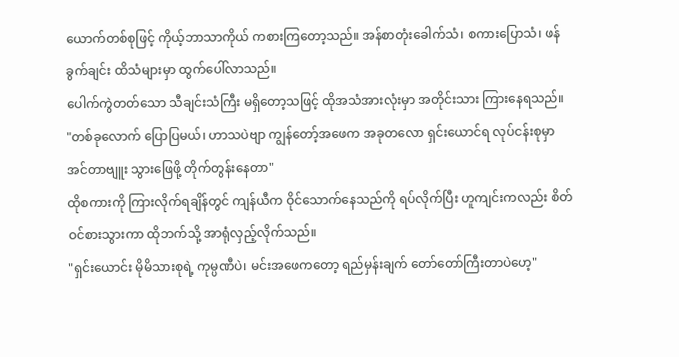ယောက်တစ်စုဖြင့် ကိုယ့်ဘာသာကိုယ် ကစားကြတော့သည်။ အန်စာတုံးခေါက်သံ၊ စကားပြောသံ၊ ဖန်ခွက်ချင်း ထိသံများမှာ ထွက်ပေါ်လာသည်။
ပေါက်ကွဲတတ်သော သီချင်းသံကြီး မရှိတော့သဖြင့် ထိုအသံအားလုံးမှာ အတိုင်းသား ကြားနေရသည်။
"တစ်ခုလောက် ပြောပြမယ်၊ ဟာသပဲဗျာ ကျွန်တော့်အဖေက အခုတလော ရှင်းယောင်ရ လုပ်ငန်းစုမှာ အင်တာဗျူး သွားဖြေဖို့ တိုက်တွန်းနေတာ"
ထိုစကားကို ကြားလိုက်ရချိန်တွင် ကျန်ယီက ဝိုင်သောက်နေသည်ကို ရပ်လိုက်ပြီး ဟူကျင်းကလည်း စိတ်ဝင်စားသွားကာ ထိုဘက်သို့ အာရုံလှည့်လိုက်သည်။
"ရှင်းယောင်း မိုမိသားစုရဲ့ ကုမ္ပဏီပဲ၊ မင်းအဖေကတော့ ရည်မှန်းချက် တော်တော်ကြီးတာပဲဟေ့"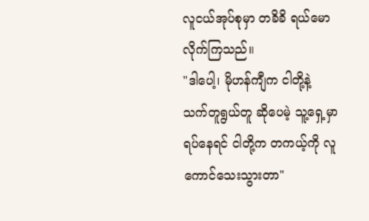လူငယ်အုပ်စုမှာ တခိခိ ရယ်မောလိုက်ကြသည်။
"ဒါပေါ့၊ မိုဟန်ကျီက ငါတို့နဲ့ သက်တူရွယ်တူ ဆိုပေမဲ့ သူ့ရှေ့မှာ ရပ်နေရင် ငါတို့က တကယ့်ကို လူကောင်သေးသွားတာ"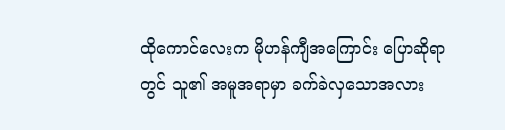ထိုကောင်လေးက မိုဟန်ကျီအကြောင်း ပြောဆိုရာတွင် သူ၏ အမူအရာမှာ ခက်ခဲလှသောအလား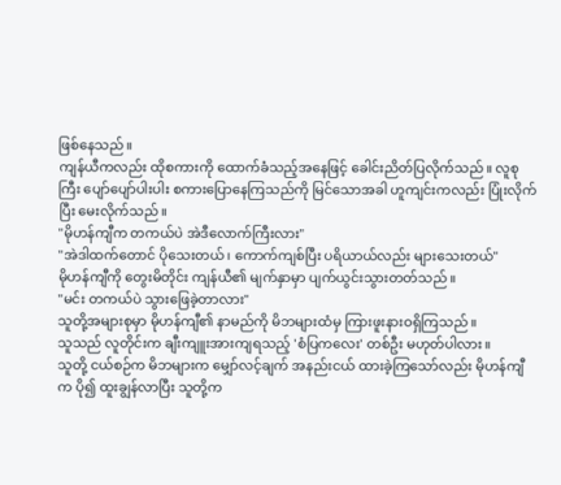ဖြစ်နေသည်။
ကျန်ယီကလည်း ထိုစကားကို ထောက်ခံသည့်အနေဖြင့် ခေါင်းညိတ်ပြလိုက်သည်။ လူစုကြီး ပျော်ပျော်ပါးပါး စကားပြောနေကြသည်ကို မြင်သောအခါ ဟူကျင်းကလည်း ပြုံးလိုက်ပြီး မေးလိုက်သည်။
"မိုဟန်ကျီက တကယ်ပဲ အဲဒီလောက်ကြီးလား"
"အဲဒါထက်တောင် ပိုသေးတယ်၊ ကောက်ကျစ်ပြီး ပရိယာယ်လည်း များသေးတယ်"
မိုဟန်ကျီကို တွေးမိတိုင်း ကျန်ယီ၏ မျက်နှာမှာ ပျက်ယွင်းသွားတတ်သည်။
"မင်း တကယ်ပဲ သွားဖြေခဲ့တာလား"
သူတို့အများစုမှာ မိုဟန်ကျီ၏ နာမည်ကို မိဘများထံမှ ကြားဖူးနားဝရှိကြသည်။
သူသည် လူတိုင်းက ချီးကျူးအားကျရသည့် 'စံပြကလေး' တစ်ဦး မဟုတ်ပါလား။
သူတို့ ငယ်စဉ်က မိဘများက မျှော်လင့်ချက် အနည်းငယ် ထားခဲ့ကြသော်လည်း မိုဟန်ကျီက ပို၍ ထူးချွန်လာပြီး သူတို့က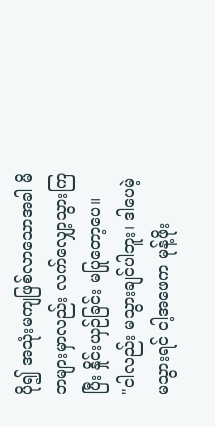ပို၍ အသုံးမကျဖြစ်လာသောအခါ မိဘများမှာလည်း လက်လျှော့သွားကြပြီး နှိုင်းယှဉ်ခြင်း မပြုတော့ပေ။
"ငါလည်း မသွားချင်ပါဘူး၊ ဒါပေမဲ့ မသွားရင် ငါ့အဖေက မုန့်ဖိုး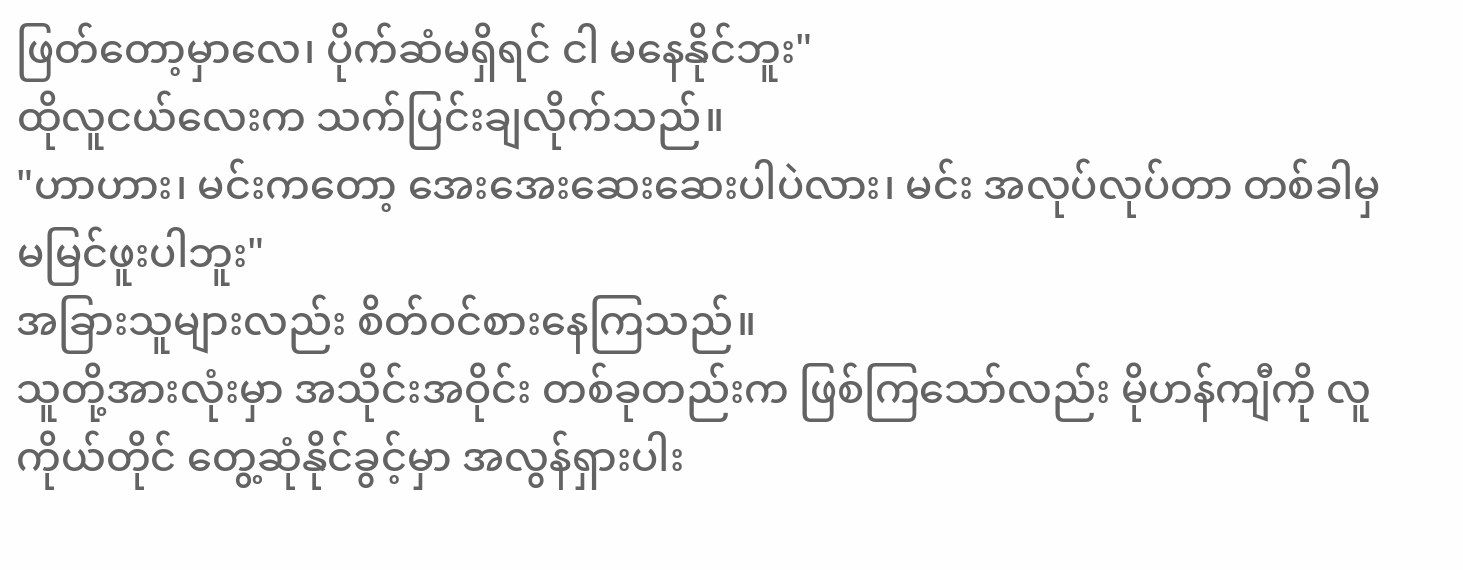ဖြတ်တော့မှာလေ၊ ပိုက်ဆံမရှိရင် ငါ မနေနိုင်ဘူး"
ထိုလူငယ်လေးက သက်ပြင်းချလိုက်သည်။
"ဟာဟား၊ မင်းကတော့ အေးအေးဆေးဆေးပါပဲလား၊ မင်း အလုပ်လုပ်တာ တစ်ခါမှ မမြင်ဖူးပါဘူး"
အခြားသူများလည်း စိတ်ဝင်စားနေကြသည်။
သူတို့အားလုံးမှာ အသိုင်းအဝိုင်း တစ်ခုတည်းက ဖြစ်ကြသော်လည်း မိုဟန်ကျီကို လူကိုယ်တိုင် တွေ့ဆုံနိုင်ခွင့်မှာ အလွန်ရှားပါး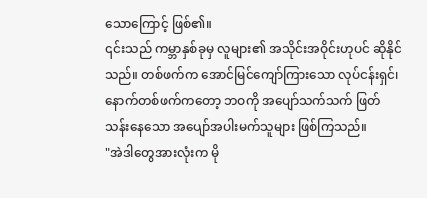သောကြောင့် ဖြစ်၏။
၎င်းသည် ကမ္ဘာနှစ်ခုမှ လူများ၏ အသိုင်းအဝိုင်းဟုပင် ဆိုနိုင်သည်။ တစ်ဖက်က အောင်မြင်ကျော်ကြားသော လုပ်ငန်းရှင်၊ နောက်တစ်ဖက်ကတော့ ဘဝကို အပျော်သက်သက် ဖြတ်သန်းနေသော အပျော်အပါးမက်သူများ ဖြစ်ကြသည်။
"အဲဒါတွေအားလုံးက မို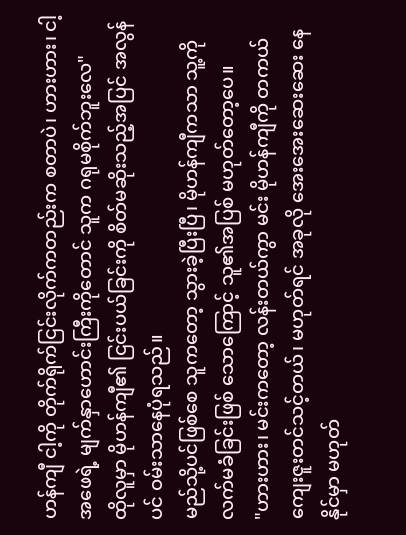ဟန်ကျီ ငါ့ကို တိုက်ရိုက်ငြင်းလိုက်ကတည်းက စတာပဲ၊ ဟားဟား၊ ငါ့အဖေရဲ့ မျက်နှာဟောင်းကြီးကိုတောင် သူက ဂရုမစိုက်ဘူးလေ"
ထိုလူမှာ မိုဟန်ကျီ၏ ငြင်းပယ်ခြင်းကို စိတ်မဆိုးသည့်အပြင် အလွန်ပင် ဝမ်းသာနေပုံရသည်။
မည်သို့ပင်ဖြစ်စေ သူကတော့ သွားခဲ့ပြီးပြီ၊ မိုဟန်ကျီကသာ သူ့ကို လက်မခံခြင်းဖြစ် သောကြောင့် သူ၏အပြစ် မဟုတ်တော့ပေ။
"ဟားဟား၊ မင်းကတော့ လန်းတယ်ကွာ မင်း မိုဟန်ကျီကို တကယ် ကျေးဇူးတင်သင့်တယ်၊ မဟုတ်ရင် အခုလို အေးအေးဆေးဆေး နေနိုင်မှာ မဟုတ်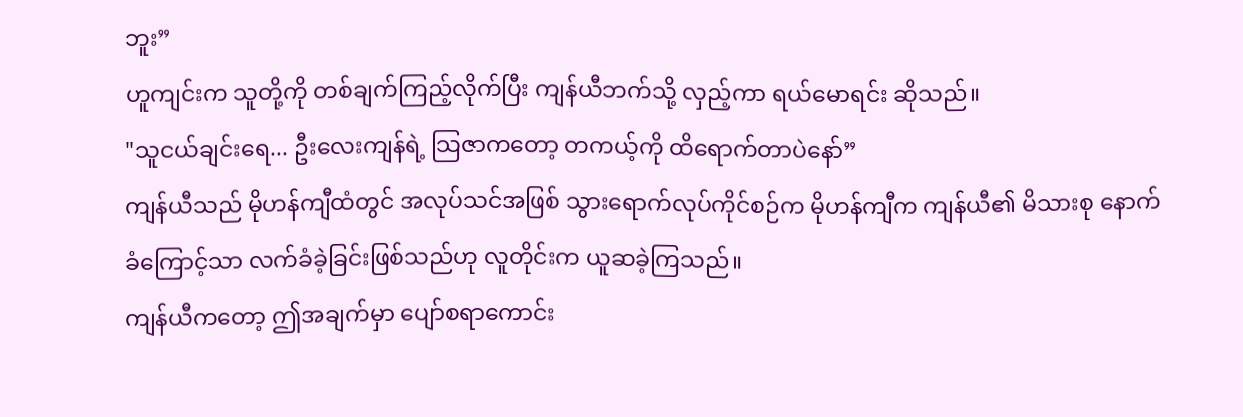ဘူး”
ဟူကျင်းက သူတို့ကို တစ်ချက်ကြည့်လိုက်ပြီး ကျန်ယီဘက်သို့ လှည့်ကာ ရယ်မောရင်း ဆိုသည်။
"သူငယ်ချင်းရေ... ဦးလေးကျန်ရဲ့ သြဇာကတော့ တကယ့်ကို ထိရောက်တာပဲနော်”
ကျန်ယီသည် မိုဟန်ကျီထံတွင် အလုပ်သင်အဖြစ် သွားရောက်လုပ်ကိုင်စဉ်က မိုဟန်ကျီက ကျန်ယီ၏ မိသားစု နောက်ခံကြောင့်သာ လက်ခံခဲ့ခြင်းဖြစ်သည်ဟု လူတိုင်းက ယူဆခဲ့ကြသည်။
ကျန်ယီကတော့ ဤအချက်မှာ ပျော်စရာကောင်း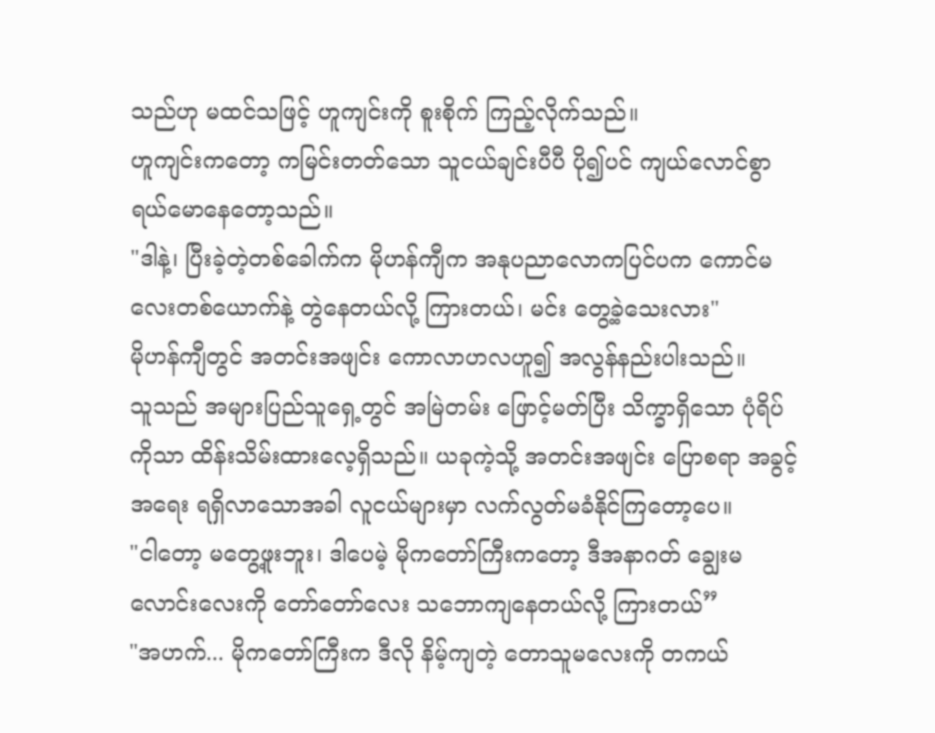သည်ဟု မထင်သဖြင့် ဟူကျင်းကို စူးစိုက် ကြည့်လိုက်သည်။
ဟူကျင်းကတော့ ကမြင်းတတ်သော သူငယ်ချင်းပီပီ ပို၍ပင် ကျယ်လောင်စွာ ရယ်မောနေတော့သည်။
"ဒါနဲ့၊ ပြီးခဲ့တဲ့တစ်ခေါက်က မိုဟန်ကျီက အနုပညာလောကပြင်ပက ကောင်မလေးတစ်ယောက်နဲ့ တွဲနေတယ်လို့ ကြားတယ်၊ မင်း တွေ့ခဲ့သေးလား"
မိုဟန်ကျီတွင် အတင်းအဖျင်း ကောလာဟလဟူ၍ အလွန်နည်းပါးသည်။
သူသည် အများပြည်သူရှေ့တွင် အမြဲတမ်း ဖြောင့်မတ်ပြီး သိက္ခာရှိသော ပုံရိပ်ကိုသာ ထိန်းသိမ်းထားလေ့ရှိသည်။ ယခုကဲ့သို့ အတင်းအဖျင်း ပြောစရာ အခွင့်အရေး ရရှိလာသောအခါ လူငယ်များမှာ လက်လွတ်မခံနိုင်ကြတော့ပေ။
"ငါတော့ မတွေ့ဖူးဘူး၊ ဒါပေမဲ့ မိုကတော်ကြီးကတော့ ဒီအနာဂတ် ချွေးမလောင်းလေးကို တော်တော်လေး သဘောကျနေတယ်လို့ ကြားတယ်”
"အဟက်... မိုကတော်ကြီးက ဒီလို နိမ့်ကျတဲ့ တောသူမလေးကို တကယ်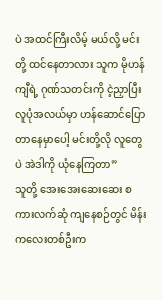ပဲ အထင်ကြီးလိမ့် မယ်လို့ မင်းတို့ ထင်နေတာလား သူက မိုဟန်ကျီရဲ့ ဂုဏ်သတင်းကို ငဲ့ညှာပြီး လူပုံအလယ်မှာ ဟန်ဆောင်ပြောတာနေမှာပေါ့ မင်းတို့လို လူတွေပဲ အဲဒါကို ယုံနေကြတာ”
သူတို့ အေးအေးဆေးဆေး စကားလက်ဆုံ ကျနေစဉ်တွင် မိန်းကလေးတစ်ဦးက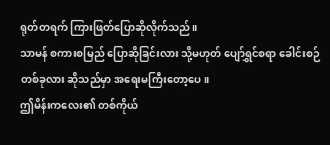ရုတ်တရက် ကြားဖြတ်ပြောဆိုလိုက်သည်။
သာမန် စကားစမြည် ပြောဆိုခြင်းလား သို့မဟုတ် ပျော်ရွှင်စရာ ခေါင်းစဉ်တစ်ခုလား ဆိုသည်မှာ အရေးမကြီးတော့ပေ။
ဤမိန်းကလေး၏ တစ်ကိုယ်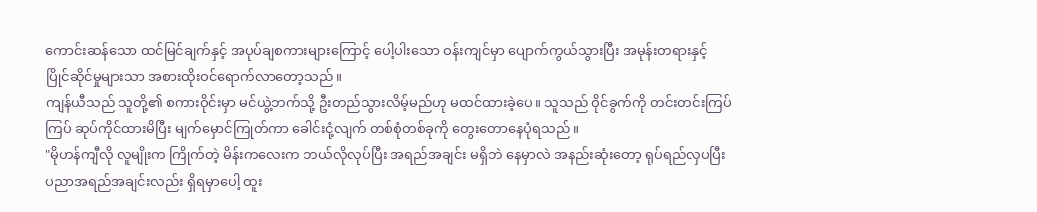ကောင်းဆန်သော ထင်မြင်ချက်နှင့် အပုပ်ချစကားများကြောင့် ပေါ့ပါးသော ဝန်းကျင်မှာ ပျောက်ကွယ်သွားပြီး အမုန်းတရားနှင့် ပြိုင်ဆိုင်မှုများသာ အစားထိုးဝင်ရောက်လာတော့သည်။
ကျန်ယီသည် သူတို့၏ စကားဝိုင်းမှာ မင်ယွဲ့ဘက်သို့ ဦးတည်သွားလိမ့်မည်ဟု မထင်ထားခဲ့ပေ။ သူသည် ဝိုင်ခွက်ကို တင်းတင်းကြပ်ကြပ် ဆုပ်ကိုင်ထားမိပြီး မျက်မှောင်ကြုတ်ကာ ခေါင်းငုံ့လျက် တစ်စုံတစ်ခုကို တွေးတောနေပုံရသည်။
"မိုဟန်ကျီလို လူမျိုးက ကြိုက်တဲ့ မိန်းကလေးက ဘယ်လိုလုပ်ပြီး အရည်အချင်း မရှိဘဲ နေမှာလဲ အနည်းဆုံးတော့ ရုပ်ရည်လှပပြီး ပညာအရည်အချင်းလည်း ရှိရမှာပေါ့ ထူး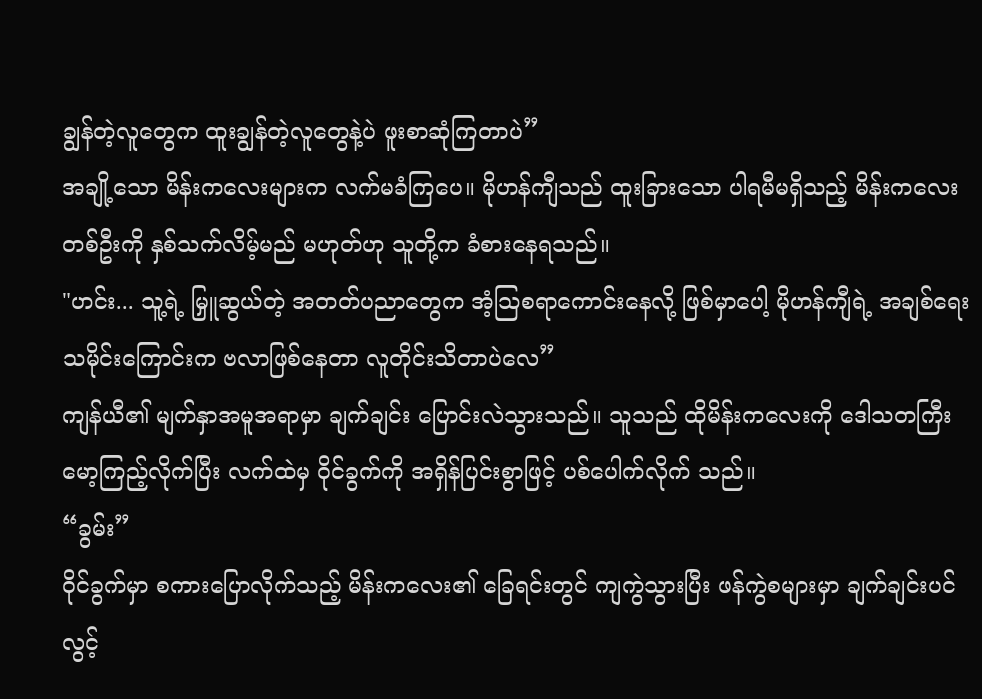ချွန်တဲ့လူတွေက ထူးချွန်တဲ့လူတွေနဲ့ပဲ ဖူးစာဆုံကြတာပဲ”
အချို့သော မိန်းကလေးများက လက်မခံကြပေ။ မိုဟန်ကျီသည် ထူးခြားသော ပါရမီမရှိသည့် မိန်းကလေးတစ်ဦးကို နှစ်သက်လိမ့်မည် မဟုတ်ဟု သူတို့က ခံစားနေရသည်။
"ဟင်း... သူ့ရဲ့ မြှူဆွယ်တဲ့ အတတ်ပညာတွေက အံ့သြစရာကောင်းနေလို့ ဖြစ်မှာပေါ့ မိုဟန်ကျီရဲ့ အချစ်ရေး သမိုင်းကြောင်းက ဗလာဖြစ်နေတာ လူတိုင်းသိတာပဲလေ”
ကျန်ယီ၏ မျက်နှာအမူအရာမှာ ချက်ချင်း ပြောင်းလဲသွားသည်။ သူသည် ထိုမိန်းကလေးကို ဒေါသတကြီး မော့ကြည့်လိုက်ပြီး လက်ထဲမှ ဝိုင်ခွက်ကို အရှိန်ပြင်းစွာဖြင့် ပစ်ပေါက်လိုက် သည်။
“ခွမ်း”
ဝိုင်ခွက်မှာ စကားပြောလိုက်သည့် မိန်းကလေး၏ ခြေရင်းတွင် ကျကွဲသွားပြီး ဖန်ကွဲစများမှာ ချက်ချင်းပင် လွင့်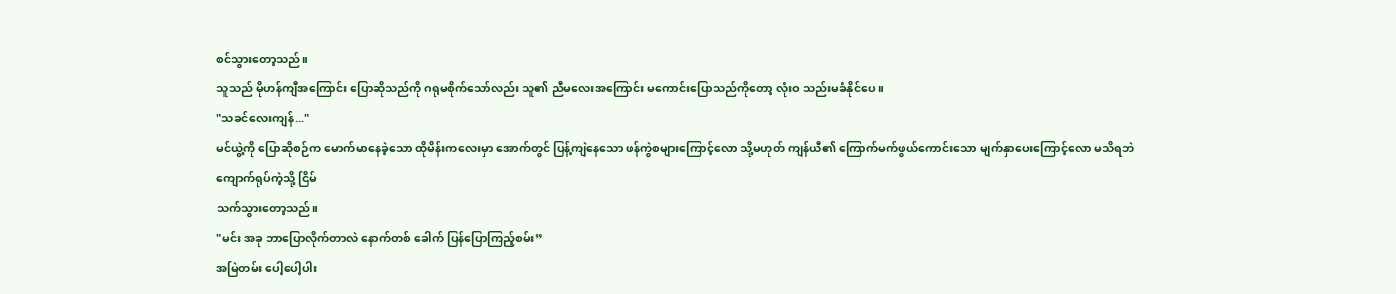စင်သွားတော့သည်။
သူသည် မိုဟန်ကျီအကြောင်း ပြောဆိုသည်ကို ဂရုမစိုက်သော်လည်း သူ၏ ညီမလေးအကြောင်း မကောင်းပြောသည်ကိုတော့ လုံးဝ သည်းမခံနိုင်ပေ။
"သခင်လေးကျန်..."
မင်ယွဲ့ကို ပြောဆိုစဉ်က မောက်မာနေခဲ့သော ထိုမိန်းကလေးမှာ အောက်တွင် ပြန့်ကျဲနေသော ဖန်ကွဲစများကြောင့်လော သို့မဟုတ် ကျန်ယီ၏ ကြောက်မက်ဖွယ်ကောင်းသော မျက်နှာပေးကြောင့်လော မသိရဘဲ ကျောက်ရုပ်ကဲ့သို့ ငြိမ်
သက်သွားတော့သည်။
"မင်း အခု ဘာပြောလိုက်တာလဲ နောက်တစ် ခေါက် ပြန်ပြောကြည့်စမ်း”
အမြဲတမ်း ပေါ့ပေါ့ပါး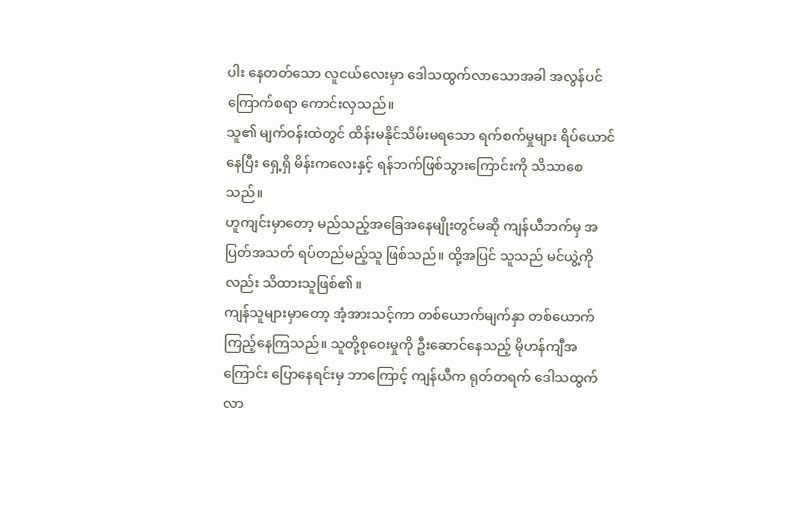ပါး နေတတ်သော လူငယ်လေးမှာ ဒေါသထွက်လာသောအခါ အလွန်ပင် ကြောက်စရာ ကောင်းလှသည်။
သူ၏ မျက်ဝန်းထဲတွင် ထိန်းမနိုင်သိမ်းမရသော ရက်စက်မှုများ ရိပ်ယောင်နေပြီး ရှေ့ရှိ မိန်းကလေးနှင့် ရန်ဘက်ဖြစ်သွားကြောင်းကို သိသာစေသည်။
ဟူကျင်းမှာတော့ မည်သည့်အခြေအနေမျိုးတွင်မဆို ကျန်ယီဘက်မှ အပြတ်အသတ် ရပ်တည်မည့်သူ ဖြစ်သည်။ ထို့အပြင် သူသည် မင်ယွဲ့ကိုလည်း သိထားသူဖြစ်၏။
ကျန်သူများမှာတော့ အံ့အားသင့်ကာ တစ်ယောက်မျက်နှာ တစ်ယောက် ကြည့်နေကြသည်။ သူတို့စုဝေးမှုကို ဦးဆောင်နေသည့် မိုဟန်ကျီအကြောင်း ပြောနေရင်းမှ ဘာကြောင့် ကျန်ယီက ရုတ်တရက် ဒေါသထွက်လာ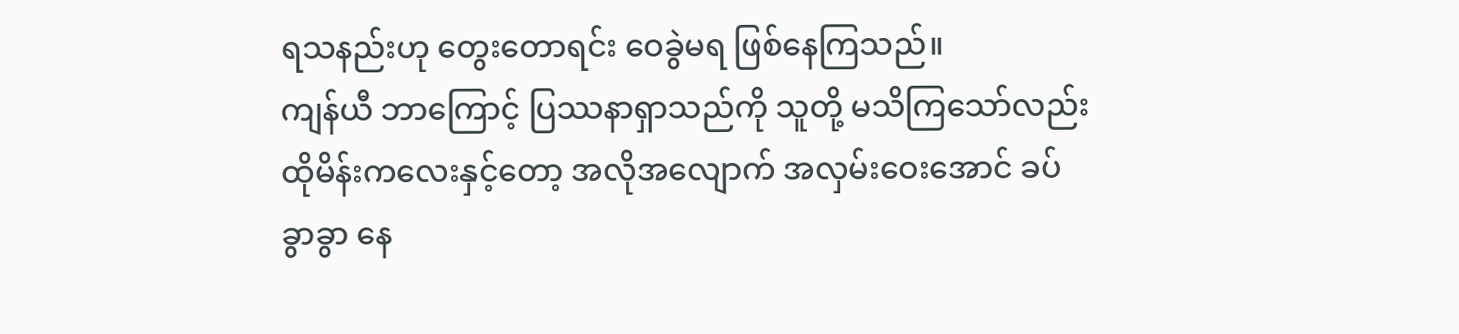ရသနည်းဟု တွေးတောရင်း ဝေခွဲမရ ဖြစ်နေကြသည်။
ကျန်ယီ ဘာကြောင့် ပြဿနာရှာသည်ကို သူတို့ မသိကြသော်လည်း ထိုမိန်းကလေးနှင့်တော့ အလိုအလျောက် အလှမ်းဝေးအောင် ခပ်ခွာခွာ နေ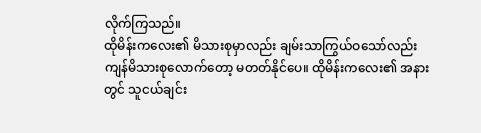လိုက်ကြသည်။
ထိုမိန်းကလေး၏ မိသားစုမှာလည်း ချမ်းသာကြွယ်ဝသော်လည်း ကျန်မိသားစုလောက်တော့ မတတ်နိုင်ပေ။ ထိုမိန်းကလေး၏ အနားတွင် သူငယ်ချင်း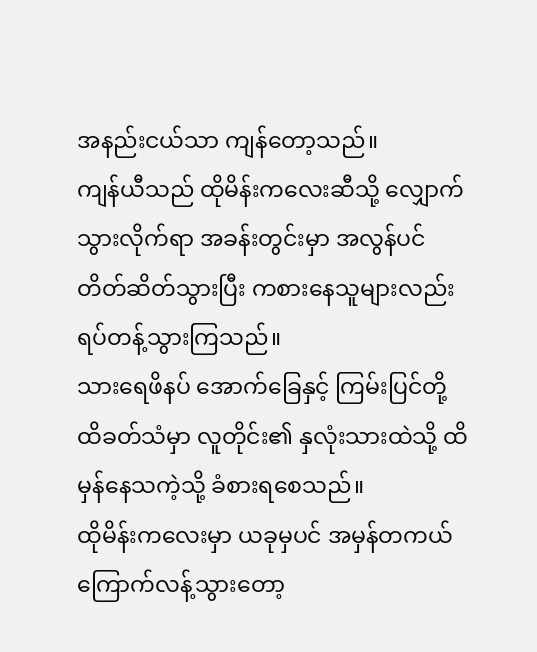အနည်းငယ်သာ ကျန်တော့သည်။
ကျန်ယီသည် ထိုမိန်းကလေးဆီသို့ လျှောက်သွားလိုက်ရာ အခန်းတွင်းမှာ အလွန်ပင် တိတ်ဆိတ်သွားပြီး ကစားနေသူများလည်း ရပ်တန့်သွားကြသည်။
သားရေဖိနပ် အောက်ခြေနှင့် ကြမ်းပြင်တို့ ထိခတ်သံမှာ လူတိုင်း၏ နှလုံးသားထဲသို့ ထိမှန်နေသကဲ့သို့ ခံစားရစေသည်။
ထိုမိန်းကလေးမှာ ယခုမှပင် အမှန်တကယ် ကြောက်လန့်သွားတော့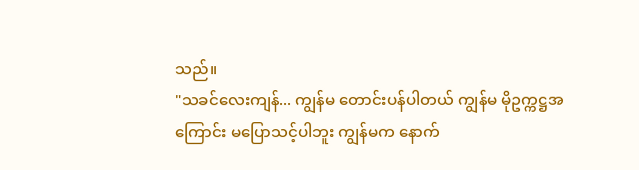သည်။
"သခင်လေးကျန်... ကျွန်မ တောင်းပန်ပါတယ် ကျွန်မ မိုဥက္ကဋ္ဌအကြောင်း မပြောသင့်ပါဘူး ကျွန်မက နောက်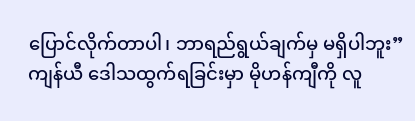ပြောင်လိုက်တာပါ၊ ဘာရည်ရွယ်ချက်မှ မရှိပါဘူး”
ကျန်ယီ ဒေါသထွက်ရခြင်းမှာ မိုဟန်ကျီကို လူ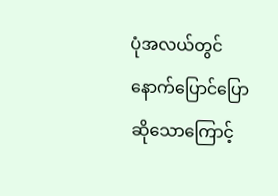ပုံအလယ်တွင် နောက်ပြောင်ပြောဆိုသောကြောင့်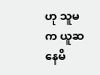ဟု သူမက ယူဆနေမိ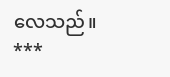လေသည်။
***